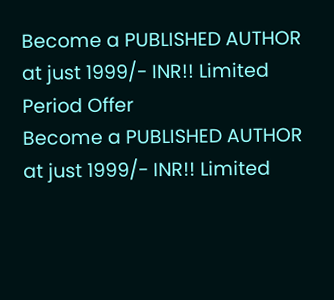Become a PUBLISHED AUTHOR at just 1999/- INR!! Limited Period Offer
Become a PUBLISHED AUTHOR at just 1999/- INR!! Limited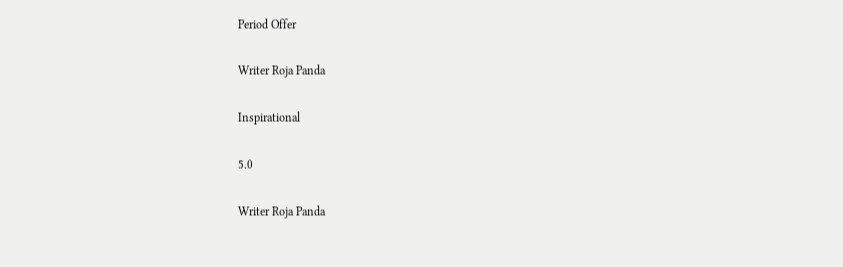Period Offer

Writer Roja Panda

Inspirational

5.0

Writer Roja Panda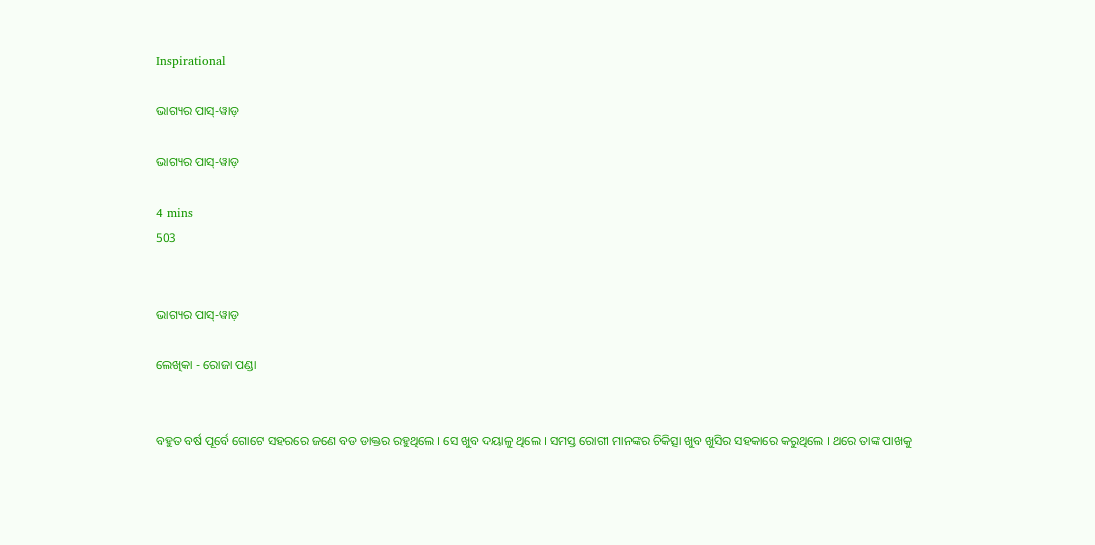Inspirational

ଭାଗ୍ୟର ପାସ୍-ୱାଡ଼

ଭାଗ୍ୟର ପାସ୍-ୱାଡ଼

4 mins
503


ଭାଗ୍ୟର ପାସ୍-ୱାଡ଼

ଲେଖିକା - ରୋଜା ପଣ୍ଡା


ବହୁତ ବର୍ଷ ପୂର୍ବେ ଗୋଟେ ସହରରେ ଜଣେ ବଡ ଡାକ୍ତର ରହୁଥିଲେ । ସେ ଖୁବ ଦୟାଳୁ ଥିଲେ । ସମସ୍ତ ରୋଗୀ ମାନଙ୍କର ଚିକିତ୍ସା ଖୁବ ଖୁସିର ସହକାରେ କରୁଥିଲେ । ଥରେ ତାଙ୍କ ପାଖକୁ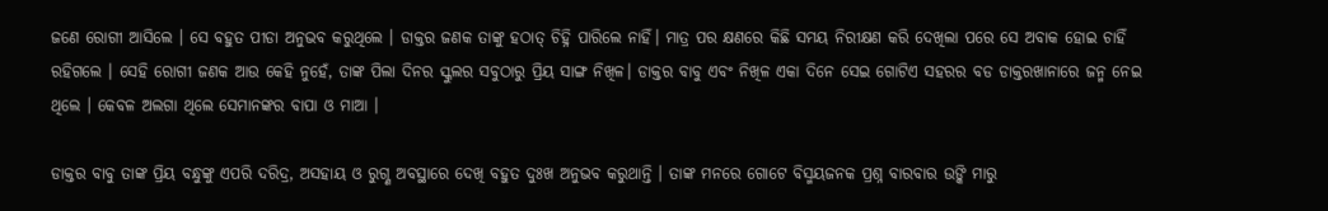ଜଣେ ରୋଗୀ ଆସିଲେ । ସେ ବହୁତ ପୀଡା ଅନୁଭବ କରୁଥିଲେ । ଡାକ୍ତର ଜଣକ ତାଙ୍କୁ ହଠାତ୍ ଚିହ୍ନି ପାରିଲେ ନାହିଁ। ମାତ୍ର ପର କ୍ଷଣରେ କିଛି ସମୟ ନିରୀକ୍ଷଣ କରି ଦେଖିଲା ପରେ ସେ ଅବାକ ହୋଇ ଚାହିଁ ରହିଗଲେ । ସେହି ରୋଗୀ ଜଣକ ଆଉ କେହି ନୁହେଁ, ତାଙ୍କ ପିଲା ଦିନର ସ୍କୁଲର ସବୁଠାରୁ ପ୍ରିୟ ସାଙ୍ଗ ନିଖିଳ। ଡାକ୍ତର ବାବୁ ଏବଂ ନିଖିଳ ଏକା ଦିନେ ସେଇ ଗୋଟିଏ ସହରର ବଡ ଡାକ୍ତରଖାନାରେ ଜନ୍ମ ନେଇ ଥିଲେ । କେବଳ ଅଲଗା ଥିଲେ ସେମାନଙ୍କର ବାପା ଓ ମାଆ ।

ଡାକ୍ତର ବାବୁ ତାଙ୍କ ପ୍ରିୟ ବନ୍ଧୁଙ୍କୁ ଏପରି ଦରିଦ୍ର, ଅସହାୟ ଓ ରୁଗ୍ଣ ଅବସ୍ଥାରେ ଦେଖି ବହୁତ ଦୁଃଖ ଅନୁଭବ କରୁଥାନ୍ତି । ତାଙ୍କ ମନରେ ଗୋଟେ ବିସ୍ମୟଜନକ ପ୍ରଶ୍ନ ବାରବାର ଉଙ୍କି ମାରୁ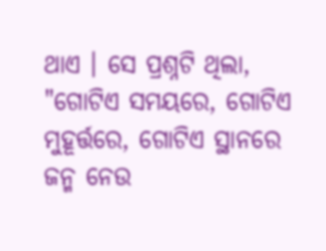ଥାଏ । ସେ ପ୍ରଶ୍ନଟି ଥିଲା, "ଗୋଟିଏ ସମୟରେ, ଗୋଟିଏ ମୁହୂର୍ତ୍ତରେ, ଗୋଟିଏ ସ୍ଥାନରେ ଜନ୍ମ ନେଉ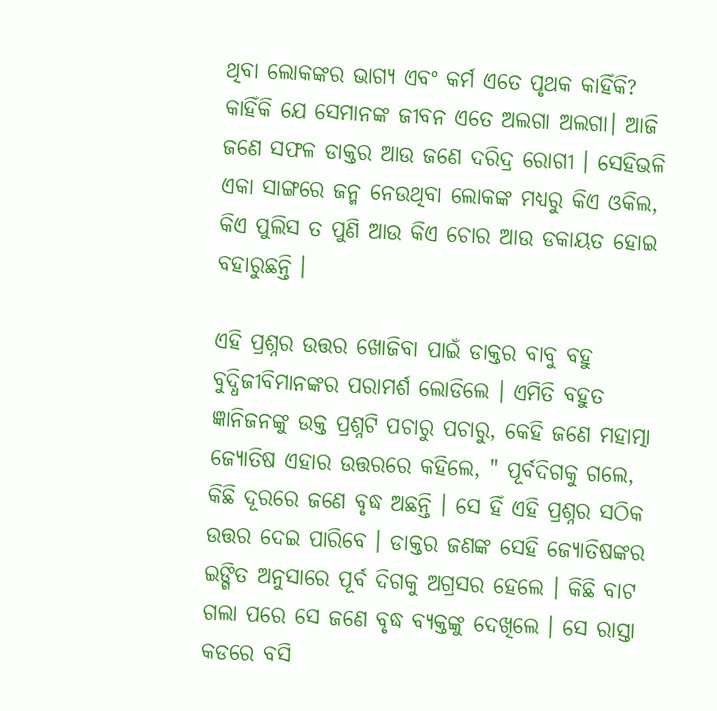ଥିବା ଲୋକଙ୍କର ଭାଗ୍ୟ ଏବଂ କର୍ମ ଏତେ ପୃଥକ କାହିଁକି? କାହିଁକି ଯେ ସେମାନଙ୍କ ଜୀବନ ଏତେ ଅଲଗା ଅଲଗା। ଆଜି ଜଣେ ସଫଳ ଡାକ୍ତର ଆଉ ଜଣେ ଦରିଦ୍ର ରୋଗୀ । ସେହିଭଳି ଏକା ସାଙ୍ଗରେ ଜନ୍ମ ନେଉଥିବା ଲୋକଙ୍କ ମଧ୍ୟରୁ କିଏ ଓକିଲ, କିଏ ପୁଲିସ ତ ପୁଣି ଆଉ କିଏ ଚୋର ଆଉ ଡକାୟତ ହୋଇ ବହାରୁଛନ୍ତି ।

ଏହି ପ୍ରଶ୍ନର ଉତ୍ତର ଖୋଜିବା ପାଇଁ ଡାକ୍ତର ବାବୁ ବହୁ ବୁଦ୍ଧିଜୀବିମାନଙ୍କର ପରାମର୍ଶ ଲୋଡିଲେ । ଏମିତି ବହୁତ ଜ୍ଞାନିଜନଙ୍କୁ ଉକ୍ତ ପ୍ରଶ୍ନଟି ପଚାରୁ ପଚାରୁ, କେହି ଜଣେ ମହାତ୍ମା ଜ୍ୟୋତିଷ ଏହାର ଉତ୍ତରରେ କହିଲେ, " ପୂର୍ବଦିଗକୁ ଗଲେ, କିଛି ଦୂରରେ ଜଣେ ବୃଦ୍ଧ ଅଛନ୍ତି । ସେ ହିଁ ଏହି ପ୍ରଶ୍ନର ସଠିକ ଉତ୍ତର ଦେଇ ପାରିବେ । ଡାକ୍ତର ଜଣଙ୍କ ସେହି ଜ୍ୟୋତିଷଙ୍କର ଇଙ୍ଗିତ ଅନୁସାରେ ପୂର୍ବ ଦିଗକୁ ଅଗ୍ରସର ହେଲେ । କିଛି ବାଟ ଗଲା ପରେ ସେ ଜଣେ ବୃଦ୍ଧ ବ୍ୟକ୍ତଙ୍କୁ ଦେଖିଲେ । ସେ ରାସ୍ତା କଡରେ ବସି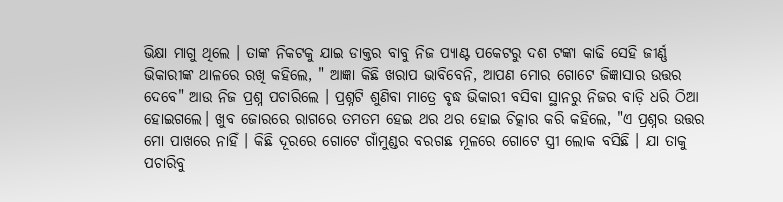ଭିକ୍ଷା ମାଗୁ ଥିଲେ । ତାଙ୍କ ନିକଟକୁ ଯାଇ ଡାକ୍ତର ବାବୁ ନିଜ ପ୍ୟାଣ୍ଟ ପକେଟରୁ ଦଶ ଟଙ୍କା କାଢି ସେହି ଜୀର୍ଣ୍ଣ ଭିକାରୀଙ୍କ ଥାଳରେ ରଖି କହିଲେ, " ଆଜ୍ଞା କିଛି ଖରାପ ଭାବିବେନି, ଆପଣ ମୋର ଗୋଟେ ଜିଜ୍ଞାସାର ଉତ୍ତର ଦେବେ" ଆଉ ନିଜ ପ୍ରଶ୍ନ ପଚାରିଲେ । ପ୍ରଶ୍ନଟି ଶୁଣିବା ମାତ୍ରେ ବୃଦ୍ଧ ଭିକାରୀ ବସିବା ସ୍ଥାନରୁ ନିଜର ବାଡ଼ି ଧରି ଠିଆ ହୋଇଗଲେ। ଖୁବ ଜୋରରେ ରାଗରେ ତମତମ ହେଇ ଥର ଥର ହୋଇ ଚିତ୍କାର କରି କହିଲେ, "ଏ ପ୍ରଶ୍ନର ଉତ୍ତର ମୋ ପାଖରେ ନାହିଁ । କିଛି ଦୂରରେ ଗୋଟେ ଗାଁମୁଣ୍ଡର ବରଗଛ ମୂଳରେ ଗୋଟେ ସ୍ତ୍ରୀ ଲୋକ ବସିଛି । ଯା ତାକୁ ପଚାରିବୁ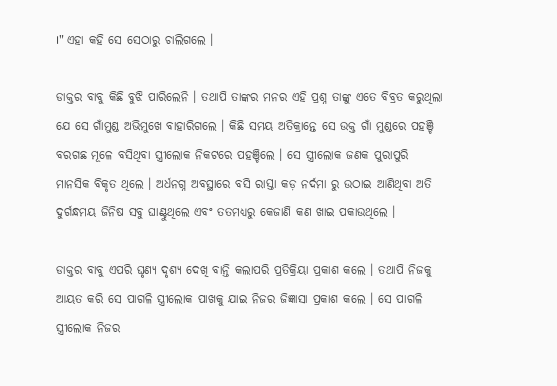।" ଏହା କହି ସେ ସେଠାରୁ ଚାଲିଗଲେ ।

ଡାକ୍ତର ବାବୁ କିଛି ବୁଝି ପାରିଲେନି । ତଥାପି ତାଙ୍କର ମନର ଏହି ପ୍ରଶ୍ନ ତାଙ୍କୁ ଏତେ ବିବ୍ରତ କରୁଥିଲା ଯେ ସେ ଗାଁମୁଣ୍ଡ ଅଭିମୁଖେ ବାହାରିଗଲେ । କିଛି ସମୟ ଅତିକ୍ରାନ୍ତେ ସେ ଉକ୍ତ ଗାଁ ମୁଣ୍ଡରେ ପହଞ୍ଚି ବରଗଛ ମୂଳେ ବସିଥିବା ସ୍ତ୍ରୀଲୋକ ନିକଟରେ ପହଞ୍ଚିଲେ । ସେ ସ୍ତ୍ରୀଲୋକ ଜଣକ ପୁରାପୁରି ମାନସିକ ବିକୃତ ଥିଲେ । ଅର୍ଧନଗ୍ନ ଅବସ୍ଥାରେ ବସି ରାସ୍ତା କଡ଼ ନର୍ଦମା ରୁ ଉଠାଇ ଆଣିଥିବା ଅତି ଦୁର୍ଗନ୍ଧମୟ ଜିନିଷ ସବୁ ଘାଣ୍ଟୁଥିଲେ ଏବଂ ତତମଧ୍ୟରୁ କେଜାଣି କଣ ଖାଇ ପକାଉଥିଲେ ।

ଡାକ୍ତର ବାବୁ ଏପରି ଘୃଣ୍ୟ ଦୃଶ୍ୟ ଦେଖି ବାନ୍ତି କଲାପରି ପ୍ରତିକ୍ରିୟା ପ୍ରକାଶ କଲେ । ତଥାପି ନିଜକୁ ଆୟତ କରି ସେ ପାଗଳି ସ୍ତ୍ରୀଲୋକ ପାଖକୁ ଯାଇ ନିଜର ଜିଜ୍ଞାସା ପ୍ରକାଶ କଲେ । ସେ ପାଗଳି ସ୍ତ୍ରୀଲୋକ ନିଜର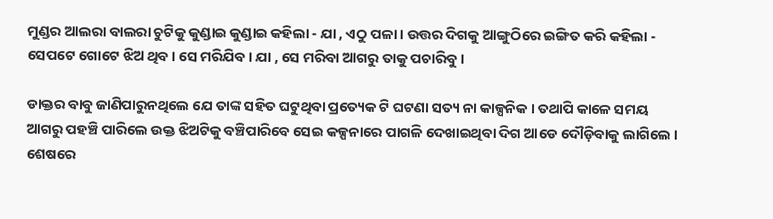ମୁଣ୍ଡର ଆଲରା ବାଲରା ଚୁଟିକୁ କୁଣ୍ଡାଇ କୁଣ୍ଡାଇ କହିଲା - ଯା , ଏଠୁ ପଳା । ଉତ୍ତର ଦିଗକୁ ଆଙ୍ଗୁଠିରେ ଇଙ୍ଗିତ କରି କହିଲା - ସେପଟେ ଗୋଟେ ଝିଅ ଥିବ । ସେ ମରିଯିବ । ଯା , ସେ ମରିବା ଆଗରୁ ତାକୁ ପଚାରିବୁ ।

ଡାକ୍ତର ବାବୁ ଜାଣିପାରୁନଥିଲେ ଯେ ତାଙ୍କ ସହିତ ଘଟୁଥିବା ପ୍ରତ୍ୟେକ ଟି ଘଟଣା ସତ୍ୟ ନା କାଳ୍ପନିକ । ତଥାପି କାଳେ ସମୟ ଆଗରୁ ପହଞ୍ଚି ପାରିଲେ ଉକ୍ତ ଝିଅଟିକୁ ବଞ୍ଚିପାରିବେ ସେଇ କଳ୍ପନାରେ ପାଗଳି ଦେଖାଇଥିବା ଦିଗ ଆଡେ ଦୌଡ଼ିବାକୁ ଲାଗିଲେ । ଶେଷରେ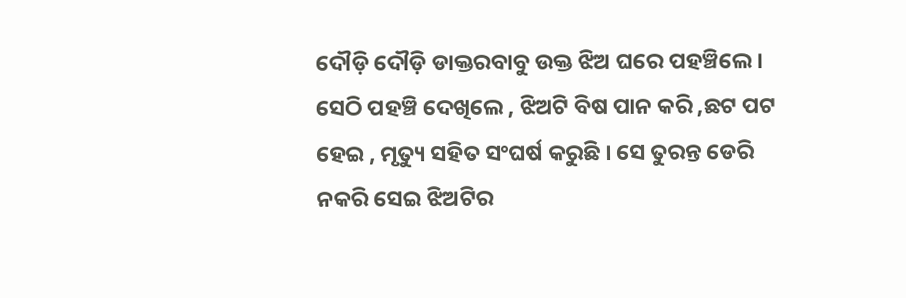ଦୌଡ଼ି ଦୌଡ଼ି ଡାକ୍ତରବାବୁ ଉକ୍ତ ଝିଅ ଘରେ ପହଞ୍ଚିଲେ । ସେଠି ପହଞ୍ଚି ଦେଖିଲେ , ଝିଅଟି ବିଷ ପାନ କରି ,ଛଟ ପଟ ହେଇ , ମୃତ୍ୟୁ ସହିତ ସଂଘର୍ଷ କରୁଛି । ସେ ତୁରନ୍ତ ଡେରି ନକରି ସେଇ ଝିଅଟିର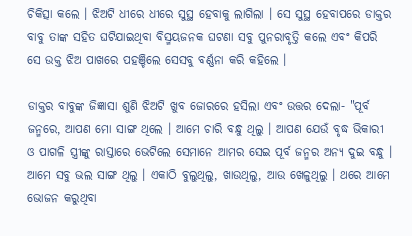ଚିକିତ୍ସା କଲେ । ଝିଅଟି ଧୀରେ ଧୀରେ ସୁସ୍ଥ ହେବାକୁ ଲାଗିଲା । ସେ ସୁସ୍ଥ ହେବାପରେ ଡାକ୍ତର ବାବୁ ତାଙ୍କ ସହିତ ଘଟିଯାଇଥିବା ବିସ୍ମୟଜନକ ଘଟଣା ସବୁ ପୁନରାବୃତ୍ତି କଲେ ଏବଂ କିପରି ସେ ଉକ୍ତ ଝିଅ ପାଖରେ ପହଞ୍ଚିଲେ ସେସବୁ ବର୍ଣ୍ଣନା କରି କହିଲେ ।

ଡାକ୍ତର ବାବୁଙ୍କ ଜିଜ୍ଞାସା ଶୁଣି ଝିଅଟି ଖୁବ ଜୋରରେ ହସିଲା ଏବଂ ଉତ୍ତର ଦେଲା- "ପୂର୍ବ ଜନ୍ମରେ, ଆପଣ ମୋ ସାଙ୍ଗ ଥିଲେ । ଆମେ ଚାରି ବନ୍ଧୁ ଥିଲୁ । ଆପଣ ଯେଉଁ ବୃଦ୍ଧ ଭିକାରୀ ଓ ପାଗଳି ସ୍ତ୍ରୀଙ୍କୁ ରାସ୍ତାରେ ଭେଟିଲେ ସେମାନେ ଆମର ସେଇ ପୂର୍ବ ଜନ୍ମର ଅନ୍ୟ ଦୁଇ ବନ୍ଧୁ । ଆମେ ସବୁ ଭଲ ସାଙ୍ଗ ଥିଲୁ । ଏକାଠି ବୁଲୁଥିଲୁ, ଖାଉଥିଲୁ, ଆଉ ଖେଳୁଥିଲୁ । ଥରେ ଆମେ ଭୋଜନ କରୁଥିବା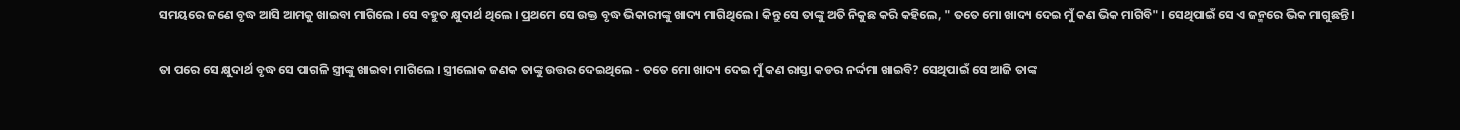ସମୟରେ ଜଣେ ବୃଦ୍ଧ ଆସି ଆମକୁ ଖାଇବା ମାଗିଲେ । ସେ ବହୁତ କ୍ଷୁଦାର୍ଥ ଥିଲେ । ପ୍ରଥମେ ସେ ଉକ୍ତ ବୃଦ୍ଧ ଭିକାରୀଙ୍କୁ ଖାଦ୍ୟ ମାଗିଥିଲେ । କିନ୍ତୁ ସେ ତାଙ୍କୁ ଅତି ନିକୁଛ କରି କହିଲେ, " ତତେ ମୋ ଖାଦ୍ୟ ଦେଇ ମୁଁ କଣ ଭିକ ମାଗିବି" । ସେଥିପାଇଁ ସେ ଏ ଜନ୍ମରେ ଭିକ ମାଗୁଛନ୍ତି ।

ତା ପରେ ସେ କ୍ଷୁଦାର୍ଥ ବୃଦ୍ଧ ସେ ପାଗଳି ସ୍ତ୍ରୀଙ୍କୁ ଖାଇବା ମାଗିଲେ । ସ୍ତ୍ରୀଲୋକ ଜଣକ ତାଙ୍କୁ ଉତ୍ତର ଦେଇଥିଲେ - ତତେ ମୋ ଖାଦ୍ୟ ଦେଇ ମୁଁ କଣ ରାସ୍ତା କଡର ନର୍ଦ୍ଦମା ଖାଇବି? ସେଥିପାଇଁ ସେ ଆଜି ତାଙ୍କ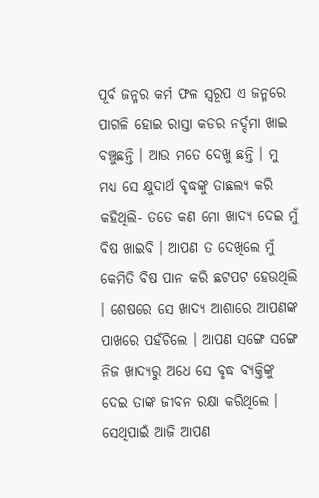ପୂର୍ବ ଜନ୍ମର କର୍ମ ଫଳ ସ୍ୱରୂପ ଏ ଜନ୍ମରେ ପାଗଳି ହୋଇ ରାସ୍ତା କଡର ନର୍ଦ୍ଦମା ଖାଇ ବଞ୍ଚୁଛନ୍ତି । ଆଉ ମତେ ଦେଖୁ ଛନ୍ତି । ମୁ ମଧ୍ୟ ସେ କ୍ଷୁଦାର୍ଥ ବୃଦ୍ଧଙ୍କୁ ତାଛଲ୍ୟ କରି କହିଥିଲି- ତତେ କଣ ମୋ ଖାଦ୍ୟ ଦେଇ ମୁଁ ବିଷ ଖାଇବି । ଆପଣ ତ ଦେଖିଲେ ମୁଁ କେମିତି ବିଷ ପାନ କରି ଛଟପଟ ହେଉଥିଲି । ଶେଷରେ ସେ ଖାଦ୍ୟ ଆଶାରେ ଆପଣଙ୍କ ପାଖରେ ପହଁଚିଲେ । ଆପଣ ସଙ୍ଗେ ସଙ୍ଗେ ନିଜ ଖାଦ୍ୟରୁ ଅଧେ ସେ ବୃଦ୍ଧ ବ୍ୟକ୍ତିଙ୍କୁ ଦେଇ ତାଙ୍କ ଜୀବନ ରକ୍ଷା କରିଥିଲେ । ସେଥିପାଇଁ ଆଜି ଆପଣ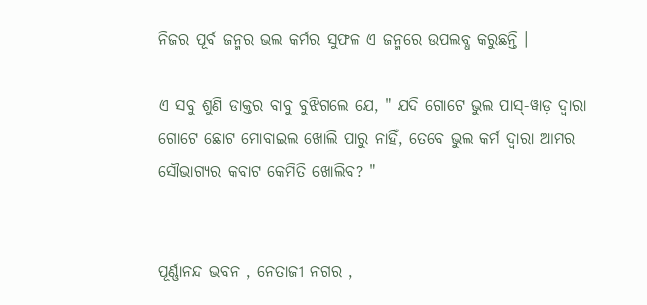ନିଜର ପୂର୍ବ ଜନ୍ମର ଭଲ କର୍ମର ସୁଫଳ ଏ ଜନ୍ମରେ ଉପଲବ୍ଧ କରୁଛନ୍ତି ।

ଏ ସବୁ ଶୁଣି ଡାକ୍ତର ବାବୁ ବୁଝିଗଲେ ଯେ, " ଯଦି ଗୋଟେ ଭୁଲ ପାସ୍-ୱାଡ଼ ଦ୍ୱାରା ଗୋଟେ ଛୋଟ ମୋବାଇଲ ଖୋଲି ପାରୁ ନାହିଁ, ତେବେ ଭୁଲ କର୍ମ ଦ୍ୱାରା ଆମର ସୌଭାଗ୍ୟର କବାଟ କେମିତି ଖୋଲିବ? "


ପୂର୍ଣ୍ଣାନନ୍ଦ ଭବନ , ନେତାଜୀ ନଗର ,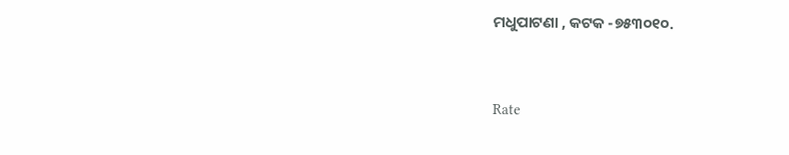ମଧୁପାଟଣା , କଟକ -୭୫୩୦୧୦.


Rate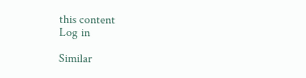this content
Log in

Similar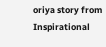oriya story from Inspirational